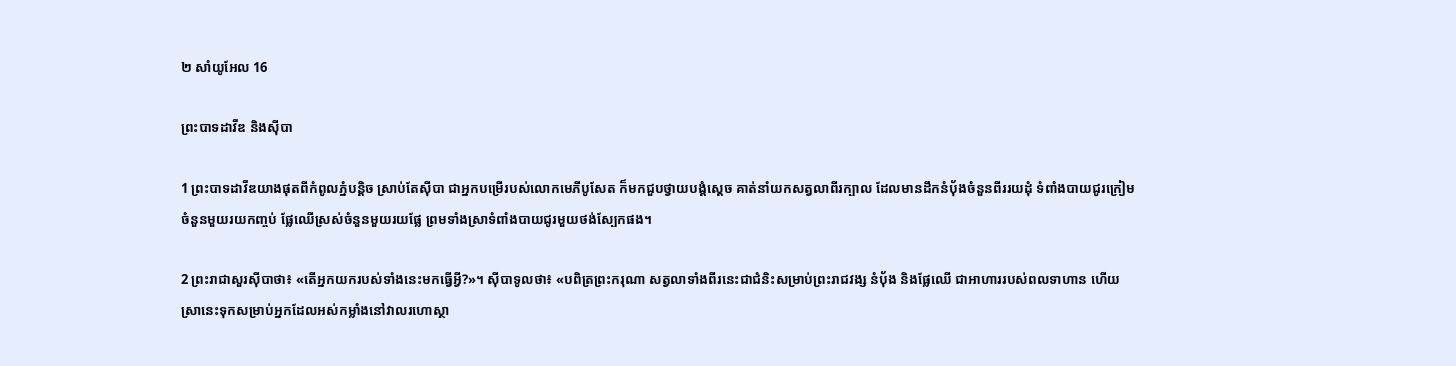២ សាំយូ‌អែល 16

ព្រះ‌បាទដាវីឌ និងស៊ីបា

1 ព្រះ‌បាទដាវីឌយាងផុតពីកំពូលភ្នំបន្តិច ស្រាប់តែស៊ី‌បា ជាអ្នកបម្រើរបស់លោកមេភី‌បូសែត ក៏មកជួបថ្វាយ‌បង្គំស្ដេច គាត់នាំយកសត្វលាពីរក្បាល ដែលមានដឹកនំប៉័ងចំនួនពីររយដុំ ទំពាំង‌បាយជូរក្រៀមចំនួនមួយរយកញ្ចប់ ផ្លែឈើស្រស់ចំនួនមួយរយផ្លែ ព្រមទាំងស្រាទំពាំង‌បាយជូរមួយថង់ស្បែកផង។

2 ព្រះ‌រាជាសួរស៊ីបាថា៖ «តើអ្នកយករបស់ទាំងនេះមកធ្វើអ្វី?»។ ស៊ីបាទូលថា៖ «បពិត្រព្រះ‌ករុណា សត្វលាទាំងពីរនេះជាជំនិះសម្រាប់ព្រះ‌រាជ‌វង្ស នំប៉័ង និងផ្លែឈើ ជាអាហាររបស់ពលទាហាន ហើយស្រានេះទុកសម្រាប់អ្នកដែលអស់កម្លាំងនៅវាលរហោស្ថា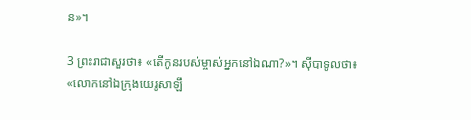ន»។

3 ព្រះ‌រាជាសួរថា៖ «តើកូនរបស់ម្ចាស់អ្នកនៅឯណា?»។ ស៊ីបាទូលថា៖ «លោកនៅឯក្រុងយេរូ‌សាឡឹ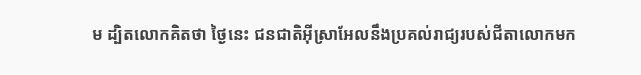ម ដ្បិតលោកគិតថា ថ្ងៃនេះ ជន‌ជាតិអ៊ីស្រា‌អែលនឹងប្រគល់រាជ្យរបស់ជីតាលោកមក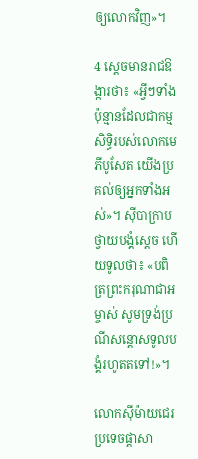ឲ្យលោកវិញ»។

4 ស្ដេចមានរាជ‌ឱង្ការថា៖ «អ្វីៗទាំងប៉ុន្មានដែលជាកម្មសិទ្ធិរបស់លោកមេភី‌បូសែត យើងប្រគល់ឲ្យអ្នកទាំងអស់»។ ស៊ីបាក្រាបថ្វាយ‌បង្គំស្ដេច ហើយទូលថា៖ «បពិត្រព្រះ‌ករុណាជាអម្ចាស់ សូមទ្រង់ប្រណីសន្ដោសទូលបង្គំរហូតតទៅ!»។

លោកស៊ីម៉ាយជេរប្រទេច‌ផ្ដាសា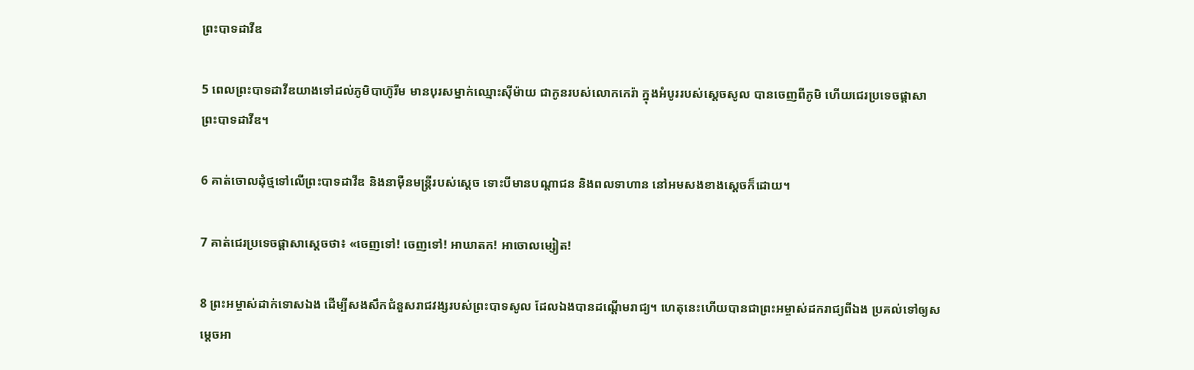ព្រះ‌បាទដាវីឌ

5 ពេលព្រះ‌បាទដាវីឌយាងទៅដល់ភូមិបាហ៊ូ‌រីម មានបុរសម្នាក់ឈ្មោះស៊ី‌ម៉ាយ ជាកូនរបស់លោកកេរ៉ា ក្នុងអំបូររបស់ស្ដេចសូល បានចេញពីភូមិ ហើយជេរប្រទេច‌ផ្ដាសាព្រះ‌បាទដាវីឌ។

6 គាត់ចោលដុំថ្មទៅលើព្រះ‌បាទដាវីឌ និងនាម៉ឺនមន្ត្រីរបស់ស្ដេច ទោះបីមានបណ្ដា‌ជន និងពលទាហាន នៅអមសងខាងស្ដេចក៏ដោយ។

7 គាត់ជេរប្រទេច‌ផ្ដាសាស្ដេចថា៖ «ចេញទៅ! ចេញទៅ! អាឃាត‌ក! អាចោល‌ម្សៀត!

8 ព្រះ‌អម្ចាស់ដាក់ទោសឯង ដើម្បីសង‌សឹកជំនួសរាជ‌វង្សរបស់ព្រះ‌បាទសូល ដែលឯងបានដណ្ដើមរាជ្យ។ ហេតុនេះហើយបានជាព្រះ‌អម្ចាស់ដករាជ្យពីឯង ប្រគល់ទៅឲ្យសម្ដេចអា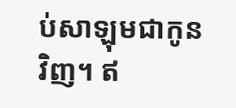ប់‌សា‌ឡុមជាកូនវិញ។ ឥ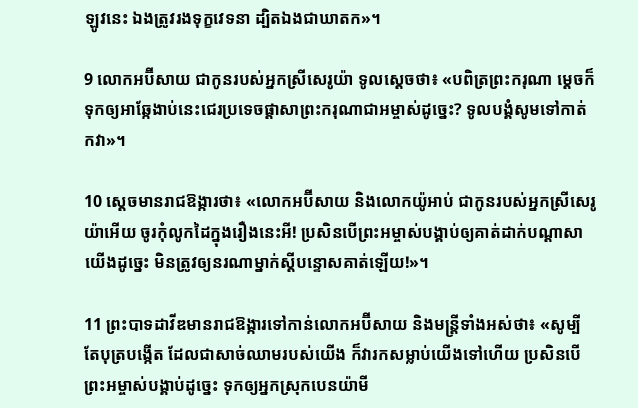ឡូវនេះ ឯងត្រូវរងទុក្ខវេទនា ដ្បិតឯងជាឃាត‌ក»។

9 លោកអប៊ី‌សាយ ជាកូនរបស់អ្នកស្រីសេរូយ៉ា ទូលស្ដេចថា៖ «បពិត្រព្រះ‌ករុណា ម្ដេចក៏ទុកឲ្យអាឆ្កែងាប់នេះជេរប្រទេច‌ផ្ដាសាព្រះ‌ករុណាជាអម្ចាស់ដូច្នេះ? ទូលបង្គំសូមទៅកាត់កវា»។

10 ស្ដេចមានរាជ‌ឱង្ការថា៖ «លោកអប៊ី‌សាយ និងលោកយ៉ូអាប់ ជាកូនរបស់អ្នកស្រីសេរូយ៉ាអើយ ចូរកុំលូកដៃក្នុងរឿងនេះអី! ប្រសិនបើព្រះ‌អម្ចាស់បង្គាប់ឲ្យគាត់ដាក់បណ្ដាសាយើងដូច្នេះ មិនត្រូវឲ្យនរណាម្នាក់ស្ដីបន្ទោសគាត់ឡើយ!»។

11 ព្រះ‌បាទដាវីឌមានរាជ‌ឱង្ការទៅកាន់លោកអប៊ី‌សាយ និងមន្ត្រីទាំងអស់ថា៖ «សូម្បីតែបុត្របង្កើត ដែលជាសាច់ឈាមរបស់យើង ក៏វារកសម្លាប់យើងទៅហើយ ប្រសិនបើព្រះ‌អម្ចាស់បង្គាប់ដូច្នេះ ទុកឲ្យអ្នកស្រុកបេន‌យ៉ាមី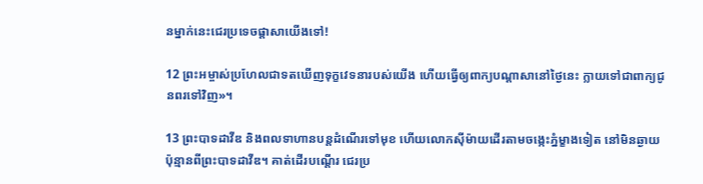នម្នាក់នេះជេរប្រទេច‌ផ្ដាសាយើងទៅ!

12 ព្រះ‌អម្ចាស់ប្រហែលជាទតឃើញទុក្ខវេទនារបស់យើង ហើយធ្វើឲ្យពាក្យបណ្ដាសានៅថ្ងៃនេះ ក្លាយទៅជាពាក្យជូនពរទៅវិញ»។

13 ព្រះ‌បាទដាវីឌ និងពលទាហានបន្តដំណើរទៅមុខ ហើយលោកស៊ីម៉ាយដើរតាមចង្កេះភ្នំម្ខាងទៀត នៅមិនឆ្ងាយប៉ុន្មានពីព្រះ‌បាទដាវីឌ។ គាត់ដើរបណ្ដើរ ជេរប្រ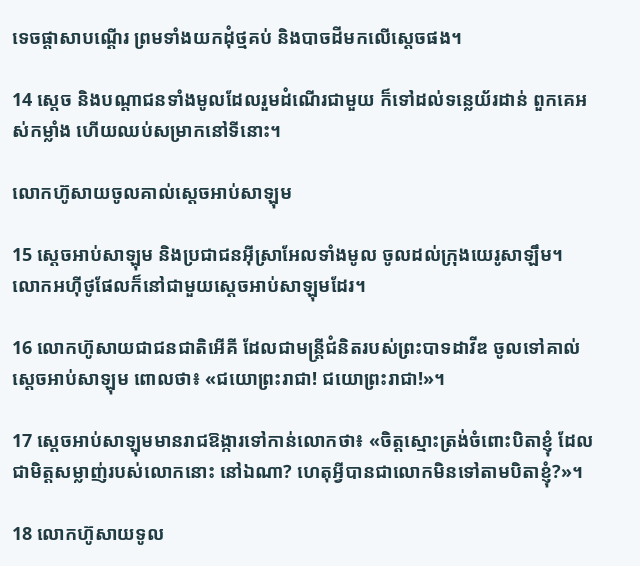ទេច‌ផ្ដាសាបណ្ដើរ ព្រមទាំងយកដុំថ្មគប់ និងបាចដីមកលើស្ដេចផង។

14 ស្ដេច និងបណ្ដា‌ជនទាំងមូលដែលរួមដំណើរជាមួយ ក៏ទៅដល់ទន្លេយ័រដាន់ ពួកគេអស់កម្លាំង ហើយឈប់សម្រាកនៅទីនោះ។

លោកហ៊ូសាយចូលគាល់ស្ដេចអាប់‌សា‌ឡុម

15 ស្ដេចអាប់‌សា‌ឡុម និងប្រជា‌ជនអ៊ីស្រា‌អែលទាំងមូល ចូលដល់ក្រុងយេរូ‌សាឡឹម។ លោកអហ៊ី‌ថូផែលក៏នៅជាមួយស្ដេចអាប់‌សា‌ឡុមដែរ។

16 លោកហ៊ូសាយជាជន‌ជាតិអើ‌គី ដែលជាមន្ត្រីជំនិតរបស់ព្រះ‌បាទដាវីឌ ចូលទៅគាល់ស្ដេចអាប់‌សា‌ឡុម ពោលថា៖ «ជយោព្រះ‌រាជា! ជយោព្រះ‌រាជា!»។

17 ស្ដេចអាប់‌សា‌ឡុមមានរាជ‌ឱង្ការទៅកាន់លោកថា៖ «ចិត្តស្មោះត្រង់ចំពោះបិតាខ្ញុំ ដែលជាមិត្តសម្លាញ់របស់លោកនោះ នៅឯណា? ហេតុអ្វីបានជាលោកមិនទៅតាមបិតាខ្ញុំ?»។

18 លោកហ៊ូសាយទូល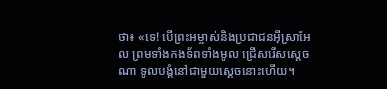ថា៖ «ទេ! បើព្រះ‌អម្ចាស់និងប្រជា‌ជនអ៊ីស្រា‌អែល ព្រមទាំងកង‌ទ័ពទាំងមូល ជ្រើសរើសស្ដេចណា ទូលបង្គំនៅជាមួយស្ដេចនោះហើយ។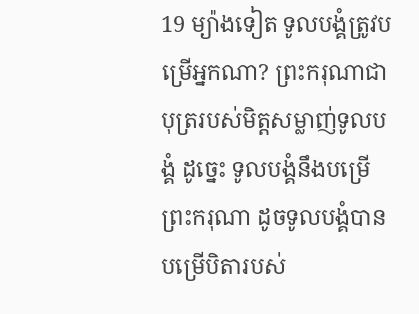19 ម្យ៉ាងទៀត ទូលបង្គំត្រូវបម្រើអ្នកណា? ព្រះ‌ករុណាជាបុត្ររបស់មិត្តសម្លាញ់ទូលបង្គំ ដូច្នេះ ទូលបង្គំនឹងបម្រើព្រះ‌ករុណា ដូចទូលបង្គំបានបម្រើបិតារបស់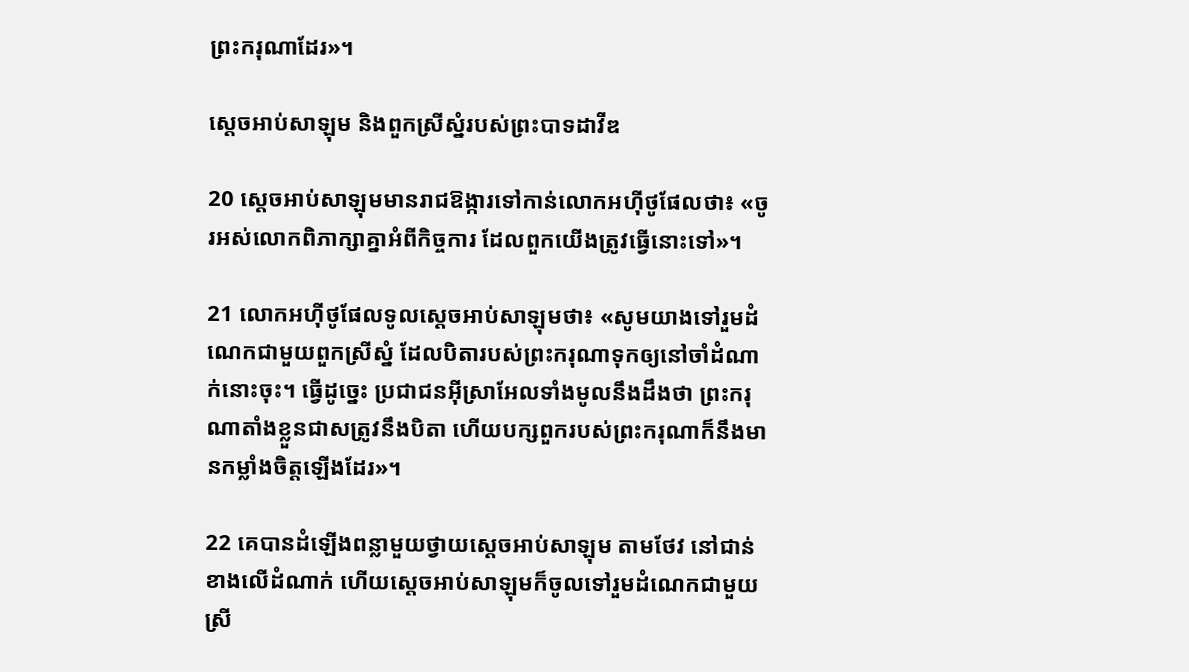ព្រះ‌ករុណាដែរ»។

ស្ដេចអាប់‌សា‌ឡុម និងពួកស្រីស្នំរបស់ព្រះ‌បាទដាវីឌ

20 ស្ដេចអាប់‌សា‌ឡុមមានរាជ‌ឱង្ការទៅកាន់លោកអហ៊ី‌ថូផែលថា៖ «ចូរអស់លោកពិភាក្សាគ្នាអំពីកិច្ចការ ដែលពួកយើងត្រូវធ្វើនោះទៅ»។

21 លោកអហ៊ី‌ថូផែលទូលស្ដេចអាប់‌សា‌ឡុមថា៖ «សូមយាងទៅរួមដំណេកជាមួយពួកស្រីស្នំ ដែលបិតារបស់ព្រះ‌ករុណាទុកឲ្យនៅចាំដំណាក់នោះចុះ។ ធ្វើដូច្នេះ ប្រជា‌ជនអ៊ីស្រា‌អែលទាំងមូលនឹងដឹងថា ព្រះ‌ករុណាតាំងខ្លួនជាសត្រូវនឹងបិតា ហើយបក្សពួករបស់ព្រះ‌ករុណាក៏នឹងមានកម្លាំងចិត្តឡើងដែរ»។

22 គេបានដំឡើងពន្លាមួយថ្វាយស្ដេចអាប់‌សា‌ឡុម តាមថែវ នៅជាន់ខាងលើដំណាក់ ហើយស្ដេចអាប់‌សា‌ឡុមក៏ចូលទៅរួមដំណេកជាមួយស្រី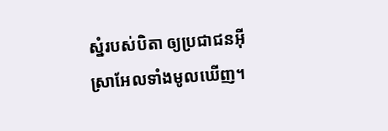ស្នំរបស់បិតា ឲ្យប្រជា‌ជនអ៊ីស្រា‌អែលទាំងមូលឃើញ។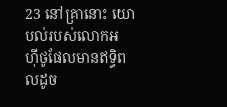23 នៅគ្រានោះ យោបល់របស់លោកអហ៊ី‌ថូផែលមានឥទ្ធិ‌ពលដូច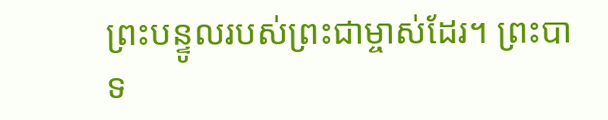ព្រះ‌បន្ទូលរបស់ព្រះ‌ជាម្ចាស់ដែរ។ ព្រះ‌បាទ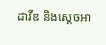ដាវីឌ និងស្ដេចអា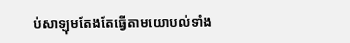ប់‌សា‌ឡុមតែងតែធ្វើតាមយោបល់ទាំង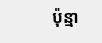ប៉ុន្មា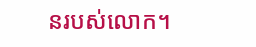នរបស់លោក។